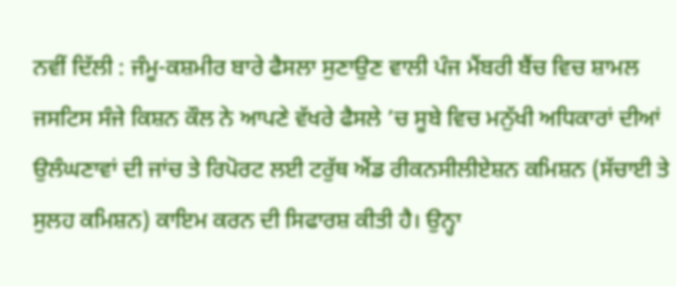ਨਵੀਂ ਦਿੱਲੀ : ਜੰਮੂ-ਕਸ਼ਮੀਰ ਬਾਰੇ ਫੈਸਲਾ ਸੁਣਾਉਣ ਵਾਲੀ ਪੰਜ ਮੈਂਬਰੀ ਬੈਂਚ ਵਿਚ ਸ਼ਾਮਲ ਜਸਟਿਸ ਸੰਜੇ ਕਿਸ਼ਨ ਕੌਲ ਨੇ ਆਪਣੇ ਵੱਖਰੇ ਫੈਸਲੇ ’ਚ ਸੂਬੇ ਵਿਚ ਮਨੁੱਖੀ ਅਧਿਕਾਰਾਂ ਦੀਆਂ ਉਲੰਘਣਾਵਾਂ ਦੀ ਜਾਂਚ ਤੇ ਰਿਪੋਰਟ ਲਈ ਟਰੁੱਥ ਐਂਡ ਰੀਕਨਸੀਲੀਏਸ਼ਨ ਕਮਿਸ਼ਨ (ਸੱਚਾਈ ਤੇ ਸੁਲਹ ਕਮਿਸ਼ਨ) ਕਾਇਮ ਕਰਨ ਦੀ ਸਿਫਾਰਸ਼ ਕੀਤੀ ਹੈ। ਉਨ੍ਹਾ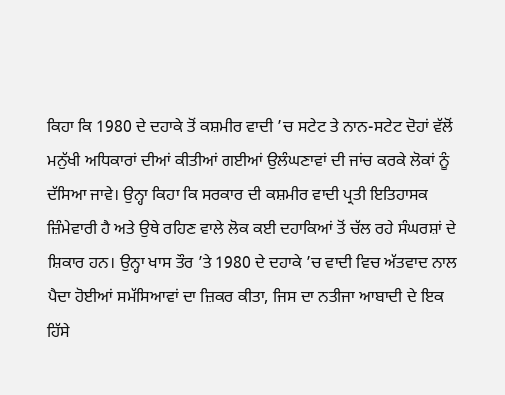ਕਿਹਾ ਕਿ 1980 ਦੇ ਦਹਾਕੇ ਤੋਂ ਕਸ਼ਮੀਰ ਵਾਦੀ ’ਚ ਸਟੇਟ ਤੇ ਨਾਨ-ਸਟੇਟ ਦੋਹਾਂ ਵੱਲੋਂ ਮਨੁੱਖੀ ਅਧਿਕਾਰਾਂ ਦੀਆਂ ਕੀਤੀਆਂ ਗਈਆਂ ਉਲੰਘਣਾਵਾਂ ਦੀ ਜਾਂਚ ਕਰਕੇ ਲੋਕਾਂ ਨੂੰ ਦੱਸਿਆ ਜਾਵੇ। ਉਨ੍ਹਾ ਕਿਹਾ ਕਿ ਸਰਕਾਰ ਦੀ ਕਸ਼ਮੀਰ ਵਾਦੀ ਪ੍ਰਤੀ ਇਤਿਹਾਸਕ ਜ਼ਿੰਮੇਵਾਰੀ ਹੈ ਅਤੇ ਉਥੇ ਰਹਿਣ ਵਾਲੇ ਲੋਕ ਕਈ ਦਹਾਕਿਆਂ ਤੋਂ ਚੱਲ ਰਹੇ ਸੰਘਰਸ਼ਾਂ ਦੇ ਸ਼ਿਕਾਰ ਹਨ। ਉਨ੍ਹਾ ਖਾਸ ਤੌਰ ’ਤੇ 1980 ਦੇ ਦਹਾਕੇ ’ਚ ਵਾਦੀ ਵਿਚ ਅੱਤਵਾਦ ਨਾਲ ਪੈਦਾ ਹੋਈਆਂ ਸਮੱਸਿਆਵਾਂ ਦਾ ਜ਼ਿਕਰ ਕੀਤਾ, ਜਿਸ ਦਾ ਨਤੀਜਾ ਆਬਾਦੀ ਦੇ ਇਕ ਹਿੱਸੇ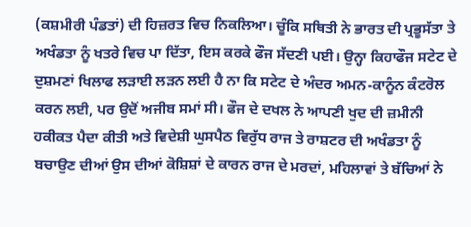(ਕਸ਼ਮੀਰੀ ਪੰਡਤਾਂ) ਦੀ ਹਿਜ਼ਰਤ ਵਿਚ ਨਿਕਲਿਆ। ਚੂੰਕਿ ਸਥਿਤੀ ਨੇ ਭਾਰਤ ਦੀ ਪ੍ਰਭੂਸੱਤਾ ਤੇ ਅਖੰਡਤਾ ਨੂੰ ਖਤਰੇ ਵਿਚ ਪਾ ਦਿੱਤਾ, ਇਸ ਕਰਕੇ ਫੌਜ ਸੱਦਣੀ ਪਈ। ਉਨ੍ਹਾ ਕਿਹਾਫੌਜ ਸਟੇਟ ਦੇ ਦੁਸ਼ਮਣਾਂ ਖਿਲਾਫ ਲੜਾਈ ਲੜਨ ਲਈ ਹੈ ਨਾ ਕਿ ਸਟੇਟ ਦੇ ਅੰਦਰ ਅਮਨ-ਕਾਨੂੰਨ ਕੰਟਰੋਲ ਕਰਨ ਲਈ, ਪਰ ਉਦੋਂ ਅਜੀਬ ਸਮਾਂ ਸੀ। ਫੌਜ ਦੇ ਦਖਲ ਨੇ ਆਪਣੀ ਖੁਦ ਦੀ ਜ਼ਮੀਨੀ ਹਕੀਕਤ ਪੈਦਾ ਕੀਤੀ ਅਤੇ ਵਿਦੇਸ਼ੀ ਘੁਸਪੈਠ ਵਿਰੁੱਧ ਰਾਜ ਤੇ ਰਾਸ਼ਟਰ ਦੀ ਅਖੰਡਤਾ ਨੂੰ ਬਚਾਉਣ ਦੀਆਂ ਉਸ ਦੀਆਂ ਕੋਸ਼ਿਸ਼ਾਂ ਦੇ ਕਾਰਨ ਰਾਜ ਦੇ ਮਰਦਾਂ, ਮਹਿਲਾਵਾਂ ਤੇ ਬੱਚਿਆਂ ਨੇ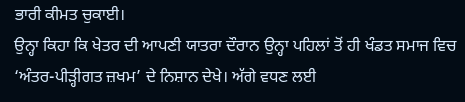ਭਾਰੀ ਕੀਮਤ ਚੁਕਾਈ।
ਉਨ੍ਹਾ ਕਿਹਾ ਕਿ ਖੇਤਰ ਦੀ ਆਪਣੀ ਯਾਤਰਾ ਦੌਰਾਨ ਉਨ੍ਹਾ ਪਹਿਲਾਂ ਤੋਂ ਹੀ ਖੰਡਤ ਸਮਾਜ ਵਿਚ ‘ਅੰਤਰ-ਪੀੜ੍ਹੀਗਤ ਜ਼ਖਮ’ ਦੇ ਨਿਸ਼ਾਨ ਦੇਖੇ। ਅੱਗੇ ਵਧਣ ਲਈ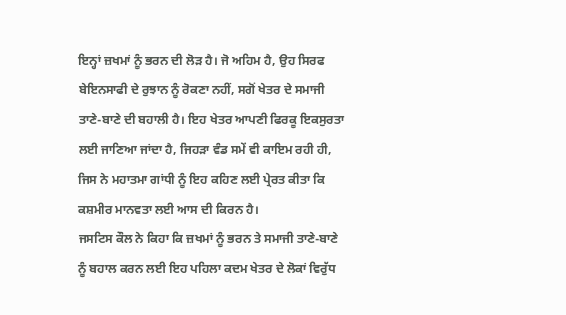ਇਨ੍ਹਾਂ ਜ਼ਖਮਾਂ ਨੂੰ ਭਰਨ ਦੀ ਲੋੜ ਹੈ। ਜੋ ਅਹਿਮ ਹੈ, ਉਹ ਸਿਰਫ ਬੇਇਨਸਾਫੀ ਦੇ ਰੁਝਾਨ ਨੂੰ ਰੋਕਣਾ ਨਹੀਂ, ਸਗੋਂ ਖੇਤਰ ਦੇ ਸਮਾਜੀ ਤਾਣੇ-ਬਾਣੇ ਦੀ ਬਹਾਲੀ ਹੈ। ਇਹ ਖੇਤਰ ਆਪਣੀ ਫਿਰਕੂ ਇਕਸੁਰਤਾ ਲਈ ਜਾਣਿਆ ਜਾਂਦਾ ਹੈ, ਜਿਹੜਾ ਵੰਡ ਸਮੇਂ ਵੀ ਕਾਇਮ ਰਹੀ ਹੀ, ਜਿਸ ਨੇ ਮਹਾਤਮਾ ਗਾਂਧੀ ਨੂੰ ਇਹ ਕਹਿਣ ਲਈ ਪ੍ਰੇਰਤ ਕੀਤਾ ਕਿ ਕਸ਼ਮੀਰ ਮਾਨਵਤਾ ਲਈ ਆਸ ਦੀ ਕਿਰਨ ਹੈ।
ਜਸਟਿਸ ਕੌਲ ਨੇ ਕਿਹਾ ਕਿ ਜ਼ਖਮਾਂ ਨੂੰ ਭਰਨ ਤੇ ਸਮਾਜੀ ਤਾਣੇ-ਬਾਣੇ ਨੂੰ ਬਹਾਲ ਕਰਨ ਲਈ ਇਹ ਪਹਿਲਾ ਕਦਮ ਖੇਤਰ ਦੇ ਲੋਕਾਂ ਵਿਰੁੱਧ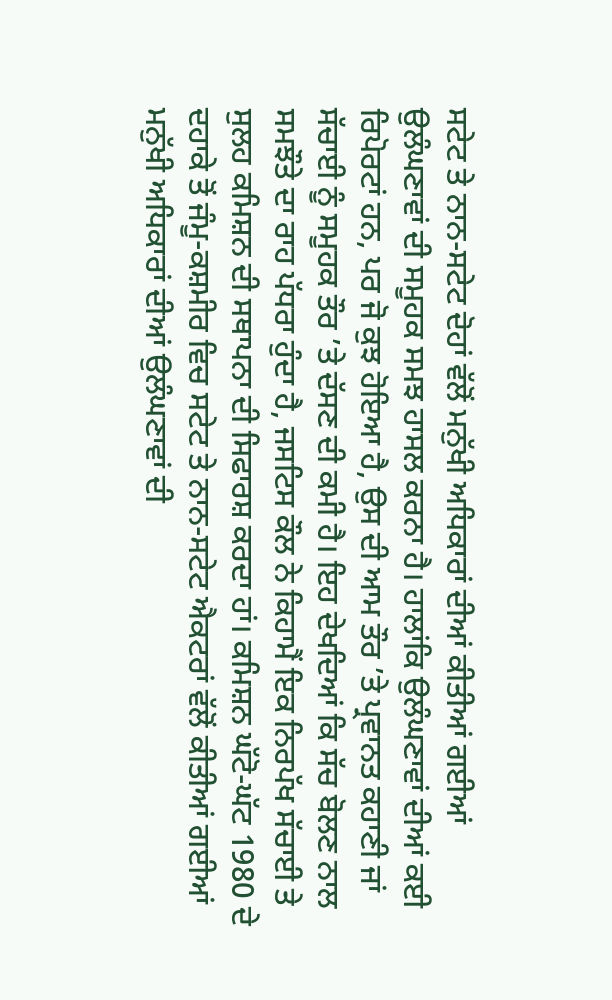ਸਟੇਟ ਤੇ ਨਾਨ-ਸਟੇਟ ਦੋਹਾਂ ਵੱਲੋਂ ਮਨੁੱਖੀ ਅਧਿਕਾਰਾਂ ਦੀਆਂ ਕੀਤੀਆਂ ਗਈਆਂ ਉਲੰਘਣਾਵਾਂ ਦੀ ਸਮੂਹਕ ਸਮਝ ਹਾਸਲ ਕਰਨਾ ਹੈ। ਹਾਲਾਂਕਿ ਉਲੰਘਣਾਵਾਂ ਦੀਆਂ ਕਈ ਰਿਪੋਰਟਾਂ ਹਨ, ਪਰ ਜੋ ਕੁਝ ਹੋਇਆ ਹੈ, ਉਸ ਦੀ ਆਮ ਤੌਰ ’ਤੇ ਪ੍ਰਵਾਨਤ ਕਹਾਣੀ ਜਾਂ ਸੱਚਾਈ ਨੂੰ ਸਮੂਹਕ ਤੌਰ ’ਤੇ ਦੱਸਣ ਦੀ ਕਮੀ ਹੈ। ਇਹ ਦੇਖਦਿਆਂ ਕਿ ਸੱਚ ਬੋਲਣ ਨਾਲ ਸਮਝੌਤੇ ਦਾ ਰਾਹ ਪੱਧਰਾ ਹੁੰਦਾ ਹੈ, ਜਸਟਿਸ ਕੌਲ ਨੇ ਕਿਹਾਮੈਂ ਇਕ ਨਿਰਪੱਖ ਸੱਚਾਈ ਤੇ ਸੁਲਹ ਕਮਿਸ਼ਨ ਦੀ ਸਥਾਪਨਾ ਦੀ ਸਿਫਾਰਸ਼ ਕਰਦਾ ਹਾਂ। ਕਮਿਸ਼ਨ ਘੱਟੋ-ਘੱਟ 1980 ਦੇ ਦਹਾਕੇ ਤੋਂ ਜੰਮੂ-ਕਸ਼ਮੀਰ ਵਿਚ ਸਟੇਟ ਤੇ ਨਾਨ-ਸਟੇਟ ਐਕਟਰਾਂ ਵੱਲੋਂ ਕੀਤੀਆਂ ਗਈਆਂ ਮਨੁੱਖੀ ਅਧਿਕਾਰਾਂ ਦੀਆਂ ਉਲੰਘਣਾਵਾਂ ਦੀ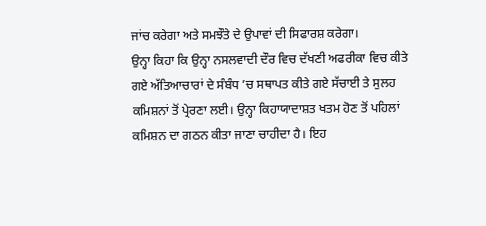ਜਾਂਚ ਕਰੇਗਾ ਅਤੇ ਸਮਝੌਤੇ ਦੇ ਉਪਾਵਾਂ ਦੀ ਸਿਫਾਰਸ਼ ਕਰੇਗਾ।
ਉਨ੍ਹਾ ਕਿਹਾ ਕਿ ਉਨ੍ਹਾ ਨਸਲਵਾਦੀ ਦੌਰ ਵਿਚ ਦੱਖਣੀ ਅਫਰੀਕਾ ਵਿਚ ਕੀਤੇ ਗਏ ਅੱਤਿਆਚਾਰਾਂ ਦੇ ਸੰਬੰਧ ’ਚ ਸਥਾਪਤ ਕੀਤੇ ਗਏ ਸੱਚਾਈ ਤੇ ਸੁਲਹ ਕਮਿਸ਼ਨਾਂ ਤੋਂ ਪ੍ਰੇਰਣਾ ਲਈ। ਉਨ੍ਹਾ ਕਿਹਾਯਾਦਾਸ਼ਤ ਖਤਮ ਹੋਣ ਤੋਂ ਪਹਿਲਾਂ ਕਮਿਸ਼ਨ ਦਾ ਗਠਨ ਕੀਤਾ ਜਾਣਾ ਚਾਹੀਦਾ ਹੈ। ਇਹ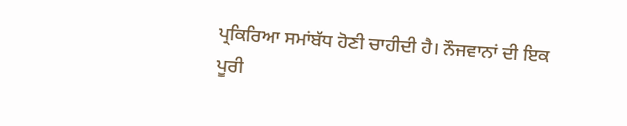ਪ੍ਰਕਿਰਿਆ ਸਮਾਂਬੱਧ ਹੋਣੀ ਚਾਹੀਦੀ ਹੈ। ਨੌਜਵਾਨਾਂ ਦੀ ਇਕ ਪੂਰੀ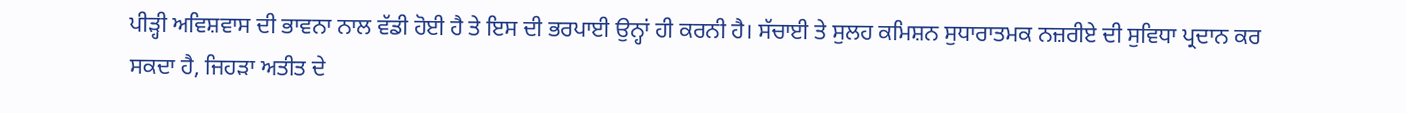ਪੀੜ੍ਹੀ ਅਵਿਸ਼ਵਾਸ ਦੀ ਭਾਵਨਾ ਨਾਲ ਵੱਡੀ ਹੋਈ ਹੈ ਤੇ ਇਸ ਦੀ ਭਰਪਾਈ ਉਨ੍ਹਾਂ ਹੀ ਕਰਨੀ ਹੈ। ਸੱਚਾਈ ਤੇ ਸੁਲਹ ਕਮਿਸ਼ਨ ਸੁਧਾਰਾਤਮਕ ਨਜ਼ਰੀਏ ਦੀ ਸੁਵਿਧਾ ਪ੍ਰਦਾਨ ਕਰ ਸਕਦਾ ਹੈ, ਜਿਹੜਾ ਅਤੀਤ ਦੇ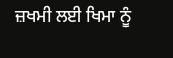ਜ਼ਖਮੀ ਲਈ ਖਿਮਾ ਨੂੰ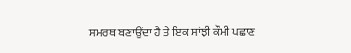ਸਮਰਥ ਬਣਾਉਂਦਾ ਹੈ ਤੇ ਇਕ ਸਾਂਝੀ ਕੌਮੀ ਪਛਾਣ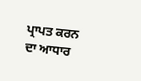ਪ੍ਰਾਪਤ ਕਰਨ ਦਾ ਆਧਾਰ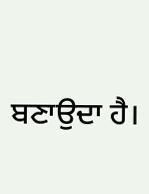ਬਣਾਉਦਾ ਹੈ।